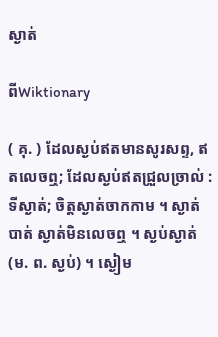ស្ងាត់

ពីWiktionary

( គុ. ) ដែលស្ងប់ឥតមានសូរសព្ទ, ឥតលេចឮ; ដែលស្ងប់ឥតជ្រួលច្រាល់ : ទីស្ងាត់; ចិត្តស្ងាត់ចាកកាម ។ ស្ងាត់បាត់ ស្ងាត់មិនលេចឮ ។ ស្ងប់ស្ងាត់ (ម. ព. ស្ងប់) ។ ស្ងៀម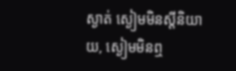ស្ងាត់ ស្ងៀមមិនស្ដីនិយាយ, ស្ងៀមមិនឮ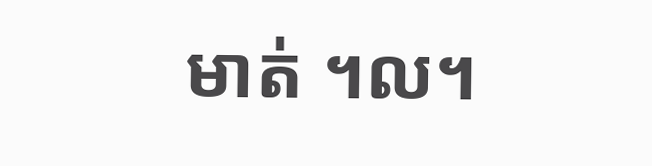មាត់ ។ល។